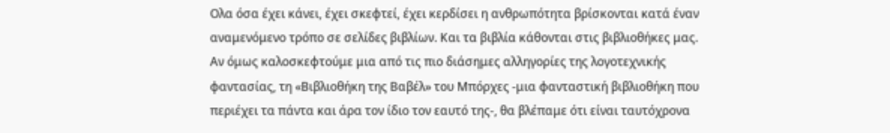Ολα όσα έχει κάνει, έχει σκεφτεί, έχει κερδίσει η ανθρωπότητα βρίσκονται κατά έναν αναμενόμενο τρόπο σε σελίδες βιβλίων. Και τα βιβλία κάθονται στις βιβλιοθήκες μας.
Αν όμως καλοσκεφτούμε μια από τις πιο διάσημες αλληγορίες της λογοτεχνικής φαντασίας, τη «Βιβλιοθήκη της Βαβέλ» του Μπόρχες -μια φανταστική βιβλιοθήκη που περιέχει τα πάντα και άρα τον ίδιο τον εαυτό της-, θα βλέπαμε ότι είναι ταυτόχρονα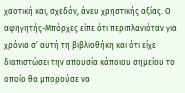χαοτική και, σχεδόν, άνευ χρηστικής αξίας. Ο αφηγητής-Μπόρχες είπε ότι περιπλανιόταν για χρόνια σ’ αυτή τη βιβλιοθήκη και ότι είχε διαπιστώσει την απουσία κάποιου σημείου το οποίο θα μπορούσε να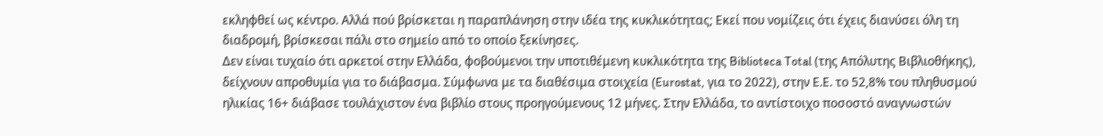εκληφθεί ως κέντρο. Αλλά πού βρίσκεται η παραπλάνηση στην ιδέα της κυκλικότητας; Εκεί που νομίζεις ότι έχεις διανύσει όλη τη διαδρομή, βρίσκεσαι πάλι στο σημείο από το οποίο ξεκίνησες.
Δεν είναι τυχαίο ότι αρκετοί στην Ελλάδα, φοβούμενοι την υποτιθέμενη κυκλικότητα της Biblioteca Total (της Απόλυτης Βιβλιοθήκης), δείχνουν απροθυμία για το διάβασμα. Σύμφωνα με τα διαθέσιμα στοιχεία (Eurostat, για το 2022), στην Ε.Ε. το 52,8% του πληθυσμού ηλικίας 16+ διάβασε τουλάχιστον ένα βιβλίο στους προηγούμενους 12 μήνες. Στην Ελλάδα, το αντίστοιχο ποσοστό αναγνωστών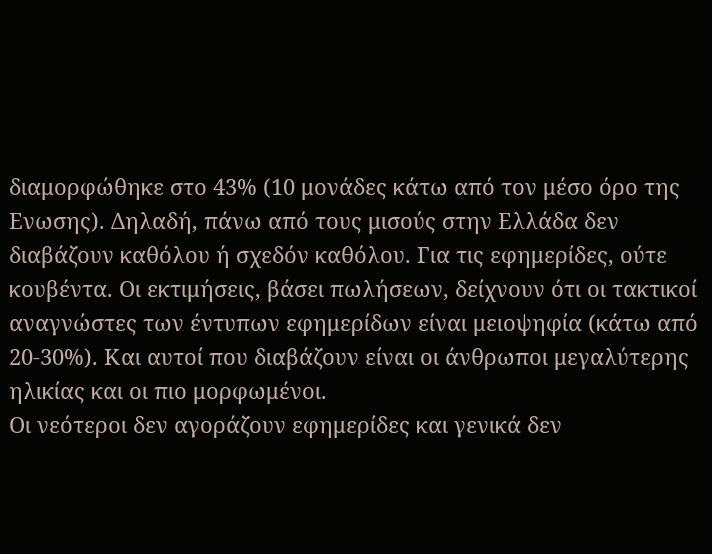διαμορφώθηκε στο 43% (10 μονάδες κάτω από τον μέσο όρο της Ενωσης). Δηλαδή, πάνω από τους μισούς στην Ελλάδα δεν διαβάζουν καθόλου ή σχεδόν καθόλου. Για τις εφημερίδες, ούτε κουβέντα. Οι εκτιμήσεις, βάσει πωλήσεων, δείχνουν ότι οι τακτικοί αναγνώστες των έντυπων εφημερίδων είναι μειοψηφία (κάτω από 20-30%). Και αυτοί που διαβάζουν είναι οι άνθρωποι μεγαλύτερης ηλικίας και οι πιο μορφωμένοι.
Οι νεότεροι δεν αγοράζουν εφημερίδες και γενικά δεν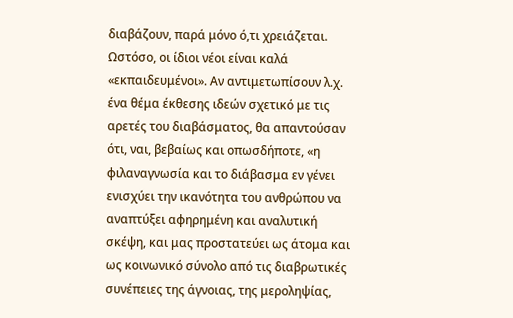διαβάζουν, παρά μόνο ό,τι χρειάζεται. Ωστόσο, οι ίδιοι νέοι είναι καλά «εκπαιδευμένοι». Αν αντιμετωπίσουν λ.χ. ένα θέμα έκθεσης ιδεών σχετικό με τις αρετές του διαβάσματος, θα απαντούσαν ότι, ναι, βεβαίως και οπωσδήποτε, «η φιλαναγνωσία και το διάβασμα εν γένει ενισχύει την ικανότητα του ανθρώπου να αναπτύξει αφηρημένη και αναλυτική σκέψη, και μας προστατεύει ως άτομα και ως κοινωνικό σύνολο από τις διαβρωτικές συνέπειες της άγνοιας, της μεροληψίας,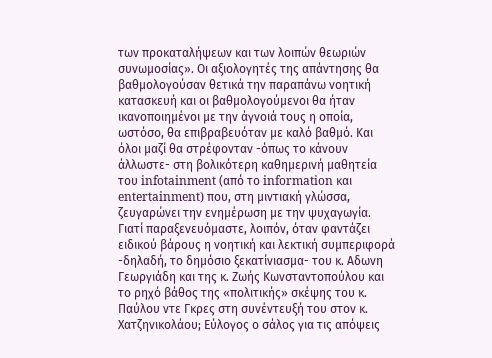των προκαταλήψεων και των λοιπών θεωριών συνωμοσίας». Οι αξιολογητές της απάντησης θα βαθμολογούσαν θετικά την παραπάνω νοητική κατασκευή και οι βαθμολογούμενοι θα ήταν ικανοποιημένοι με την άγνοιά τους η οποία, ωστόσο, θα επιβραβευόταν με καλό βαθμό. Και όλοι μαζί θα στρέφονταν -όπως το κάνουν άλλωστε- στη βολικότερη καθημερινή μαθητεία του infotainment (από το information και entertainment) που, στη μιντιακή γλώσσα, ζευγαρώνει την ενημέρωση με την ψυχαγωγία.
Γιατί παραξενευόμαστε, λοιπόν, όταν φαντάζει ειδικού βάρους η νοητική και λεκτική συμπεριφορά -δηλαδή, το δημόσιο ξεκατίνιασμα- του κ. Αδωνη Γεωργιάδη και της κ. Ζωής Κωνσταντοπούλου και το ρηχό βάθος της «πολιτικής» σκέψης του κ. Παύλου ντε Γκρες στη συνέντευξή του στον κ. Χατζηνικολάου; Εύλογος ο σάλος για τις απόψεις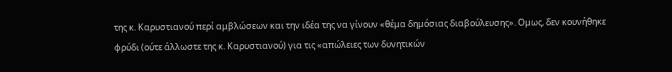της κ. Καρυστιανού περί αμβλώσεων και την ιδέα της να γίνουν «θέμα δημόσιας διαβούλευσης». Ομως, δεν κουνήθηκε φρύδι (ούτε άλλωστε της κ. Καρυστιανού) για τις «απώλειες των δυνητικών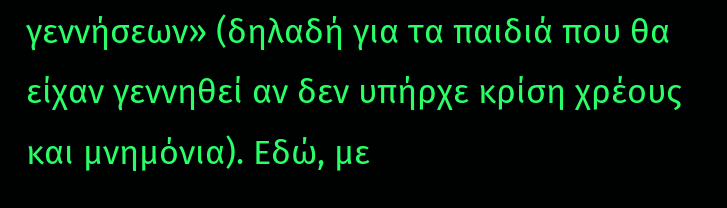γεννήσεων» (δηλαδή για τα παιδιά που θα είχαν γεννηθεί αν δεν υπήρχε κρίση χρέους και μνημόνια). Εδώ, με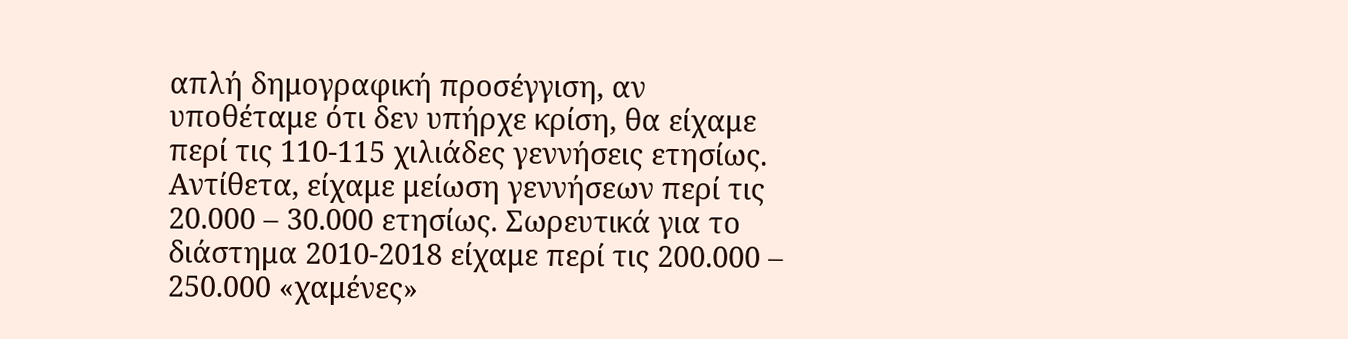απλή δημογραφική προσέγγιση, αν υποθέταμε ότι δεν υπήρχε κρίση, θα είχαμε περί τις 110-115 χιλιάδες γεννήσεις ετησίως. Αντίθετα, είχαμε μείωση γεννήσεων περί τις 20.000 – 30.000 ετησίως. Σωρευτικά για το διάστημα 2010-2018 είχαμε περί τις 200.000 – 250.000 «χαμένες»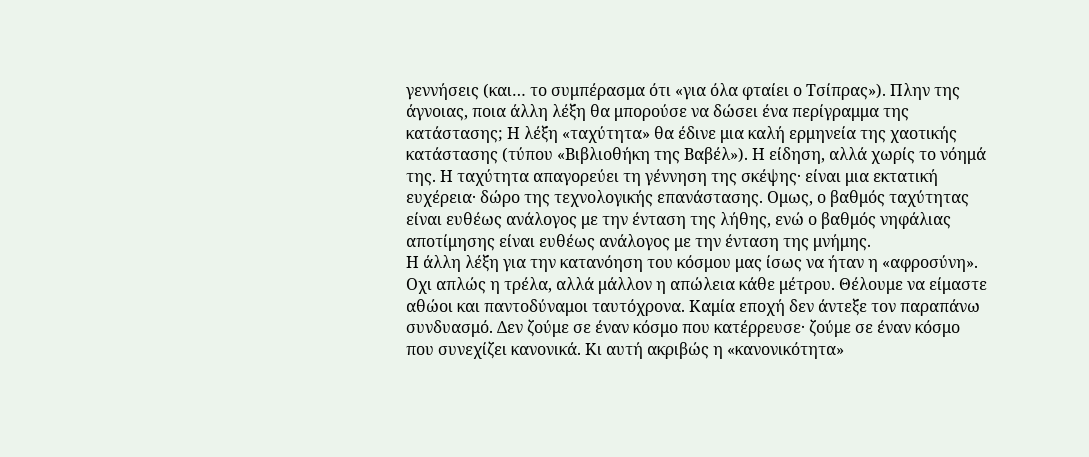γεννήσεις (και… το συμπέρασμα ότι «για όλα φταίει ο Τσίπρας»). Πλην της άγνοιας, ποια άλλη λέξη θα μπορούσε να δώσει ένα περίγραμμα της κατάστασης; Η λέξη «ταχύτητα» θα έδινε μια καλή ερμηνεία της χαοτικής κατάστασης (τύπου «Βιβλιοθήκη της Βαβέλ»). Η είδηση, αλλά χωρίς το νόημά της. Η ταχύτητα απαγορεύει τη γέννηση της σκέψης· είναι μια εκτατική ευχέρεια· δώρο της τεχνολογικής επανάστασης. Ομως, ο βαθμός ταχύτητας είναι ευθέως ανάλογος με την ένταση της λήθης, ενώ ο βαθμός νηφάλιας αποτίμησης είναι ευθέως ανάλογος με την ένταση της μνήμης.
Η άλλη λέξη για την κατανόηση του κόσμου μας ίσως να ήταν η «αφροσύνη». Οχι απλώς η τρέλα, αλλά μάλλον η απώλεια κάθε μέτρου. Θέλουμε να είμαστε αθώοι και παντοδύναμοι ταυτόχρονα. Καμία εποχή δεν άντεξε τον παραπάνω συνδυασμό. Δεν ζούμε σε έναν κόσμο που κατέρρευσε· ζούμε σε έναν κόσμο που συνεχίζει κανονικά. Κι αυτή ακριβώς η «κανονικότητα»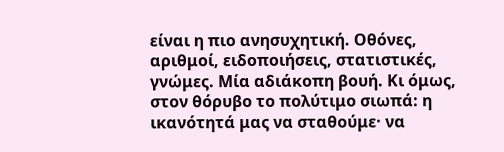είναι η πιο ανησυχητική. Οθόνες, αριθμοί, ειδοποιήσεις, στατιστικές, γνώμες. Μία αδιάκοπη βουή. Κι όμως, στον θόρυβο το πολύτιμο σιωπά: η ικανότητά μας να σταθούμε· να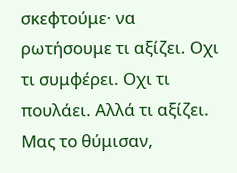σκεφτούμε· να ρωτήσουμε τι αξίζει. Οχι τι συμφέρει. Οχι τι πουλάει. Αλλά τι αξίζει. Μας το θύμισαν,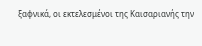ξαφνικά, οι εκτελεσμένοι της Καισαριανής την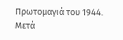Πρωτομαγιά του 1944. Μετά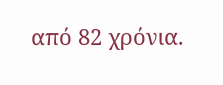από 82 χρόνια.